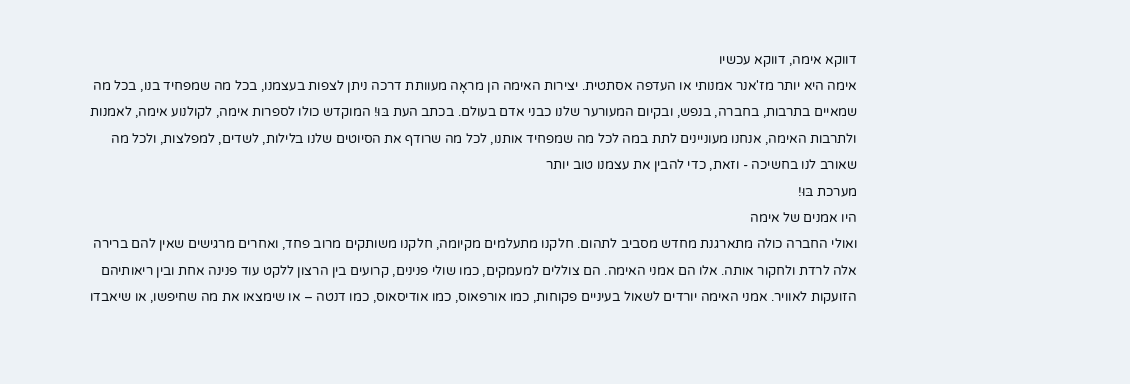דווקא אימה, דווקא עכשיו
אימה היא יותר מז'אנר אמנותי או העדפה אסתטית. יצירות האימה הן מראָה מעוותת דרכה ניתן לצפות בעצמנו, בכל מה שמפחיד בנו, בכל מה שמאיים בתרבות, בחברה, בנפש, ובקיום המעורער שלנו כבני אדם בעולם. בכתב העת בּוּ! המוקדש כולו לספרות אימה, לקולנוע אימה, לאמנות ולתרבות האימה, אנחנו מעוניינים לתת במה לכל מה שמפחיד אותנו, לכל מה שרודף את הסיוטים שלנו בלילות, לשדים, למפלצות, ולכל מה שאורב לנו בחשיכה - וזאת, כדי להבין את עצמנו טוב יותר
מערכת בּוּ!
היו אמנים של אימה
ואולי החברה כולה מתארגנת מחדש מסביב לתהום. חלקנו מתעלמים מקיומה, חלקנו משותקים מרוב פחד, ואחרים מרגישים שאין להם ברירה אלה לרדת ולחקור אותה. אלו הם אמני האימה. הם צוללים למעמקים, כמו שולי פנינים, קרועים בין הרצון ללקט עוד פנינה אחת ובין ריאותיהם הזועקות לאוויר. אמני האימה יורדים לשאול בעיניים פקוחות, כמו אורפאוס, כמו אודיסאוס, כמו דנטה – או שימצאו את מה שחיפשו, או שיאבדו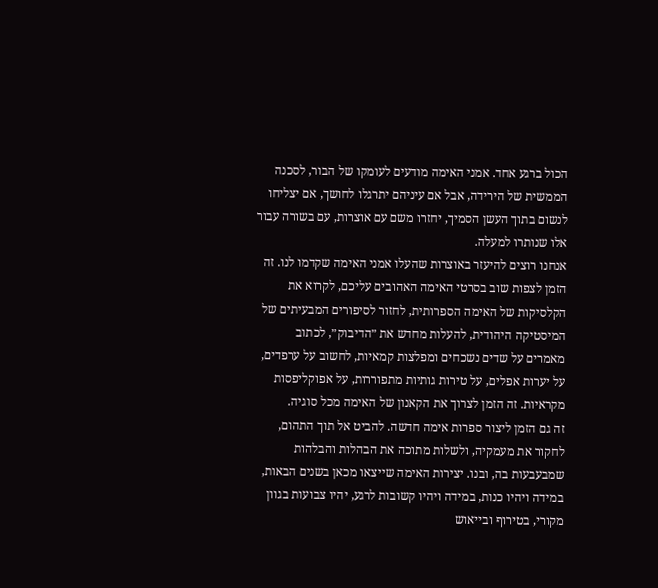הכול ברגע אחד. אמני האימה מודעים לעומקו של הבור, לסכנה הממשית של הירידה, אבל אם עיניהם יתרגלו לחושך, אם יצליחו לנשום בתוך העשן הסמיך, יחזרו משם עם אוצרות, עם בשורה עבור אלו שנותרו למעלה.
אנחנו רוצים להיעזר באוצרות שהעלו אמני האימה שקדמו לנו. זה הזמן לצפות שוב בסרטי האימה האהובים עליכם, לקרוא את הקלסיקות של האימה הספרותית, לחזור לסיפורים המבעיתים של המיסטיקה היהודית, להעלות מחדש את ״הדיבוק״, לכתוב מאמרים על שדים נשכחים ומפלצות קמאיות, לחשוב על ערפדים, על יערות אפלים, על טירות גותיות מתפוררות, על אפוקליפסות מקראיות. זה הזמן לצרוך את הקאנון של האימה מכל סוגיה.
זה גם הזמן ליצור ספרות אימה חדשה. להביט אל תוך התהום, לחקור את מעמקיה, ולשלות מתוכה את הבהלות והבלהות שמבעבעות בה, ובנו. יצירות האימה שייצאו מכאן בשנים הבאות, במידה ויהיו כנות, במידה ויהיו קשובות לרגע, יהיו צבועות בגוון מקורי, בטירוף ובייאוש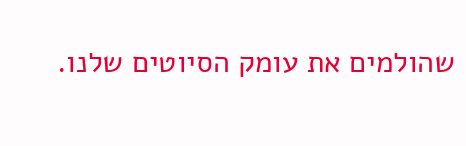שהולמים את עומק הסיוטים שלנו.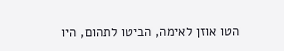הטו אוזן לאימה, הביטו לתהום, היו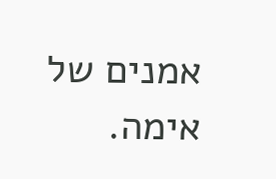אמנים של אימה.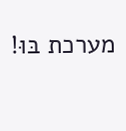מערכת בּוּ!